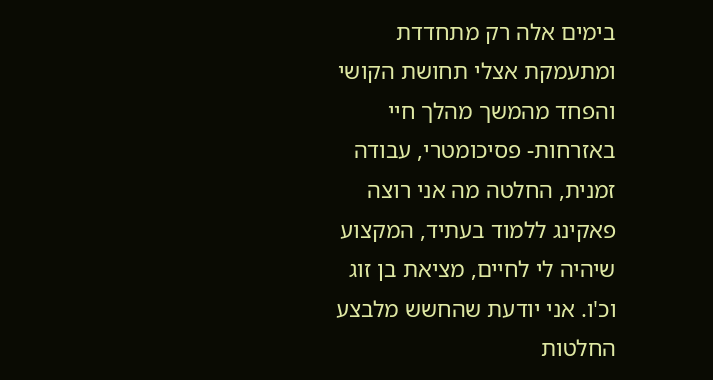בימים אלה רק מתחדדת ומתעמקת אצלי תחושת הקושי והפחד מהמשך מהלך חיי באזרחות- פסיכומטרי, עבודה זמנית, החלטה מה אני רוצה פאקינג ללמוד בעתיד, המקצוע שיהיה לי לחיים, מציאת בן זוג וכ'ו. אני יודעת שהחשש מלבצע החלטות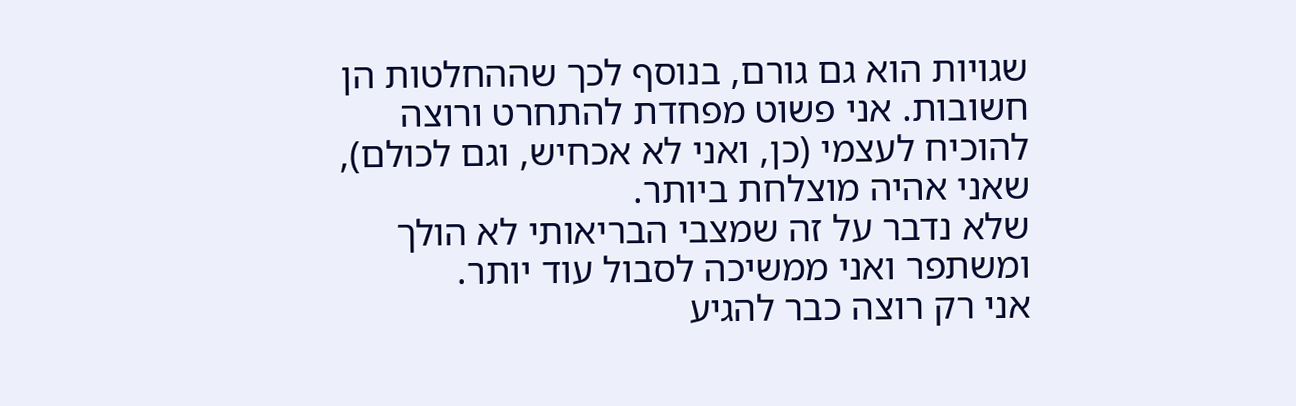שגויות הוא גם גורם, בנוסף לכך שההחלטות הן חשובות. אני פשוט מפחדת להתחרט ורוצה להוכיח לעצמי (כן, ואני לא אכחיש, וגם לכולם), שאני אהיה מוצלחת ביותר.
שלא נדבר על זה שמצבי הבריאותי לא הולך ומשתפר ואני ממשיכה לסבול עוד יותר.
אני רק רוצה כבר להגיע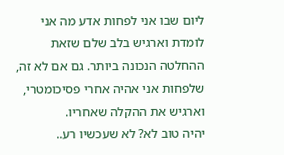ליום שבו אני לפחות אדע מה אני לומדת וארגיש בלב שלם שזאת ההחלטה הנכונה ביותר. גם אם לא זה, שלפחות אני אהיה אחרי פסיכומטרי, וארגיש את ההקלה שאחריו.
יהיה טוב לא? לא שעכשיו רע..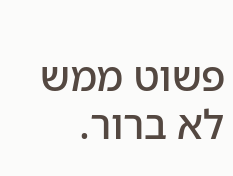פשוט ממש לא ברור.